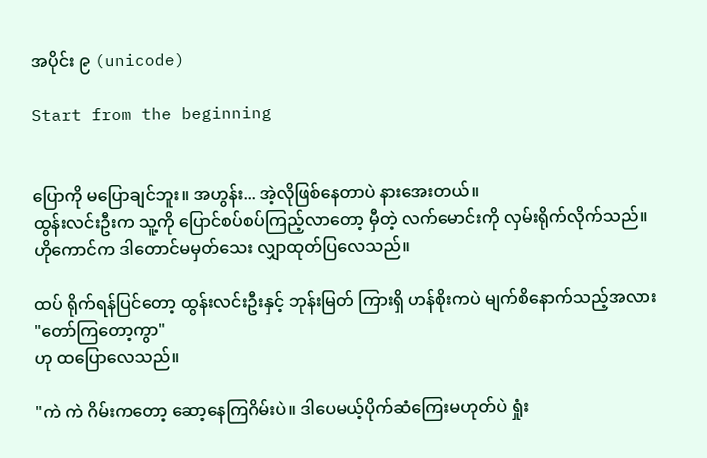အပိုင်း ၉ (unicode)

Start from the beginning


ပြောကို မပြောချင်ဘူး။ အဟွန်း... အဲ့လိုဖြစ်နေတာပဲ နားအေးတယ်။
ထွန်းလင်းဦးက သူ့ကို ပြောင်စပ်စပ်ကြည့်လာတော့ မှီတဲ့ လက်မောင်းကို လှမ်းရိုက်လိုက်သည်။
ဟိုကောင်က ဒါတောင်မမှတ်သေး လျှာထုတ်ပြလေသည်။

ထပ် ရိုက်ရန်ပြင်တော့ ထွန်းလင်းဦးနှင့် ဘုန်းမြတ် ကြားရှိ ဟန်စိုးကပဲ မျက်စိနောက်သည့်အလား
"တော်ကြတော့ကွာ"
ဟု ထပြောလေသည်။

"ကဲ ကဲ ဂိမ်းကတော့ ဆော့နေကြဂိမ်းပဲ။ ဒါပေမယ့်ပိုက်ဆံကြေးမဟုတ်ပဲ ရှုံး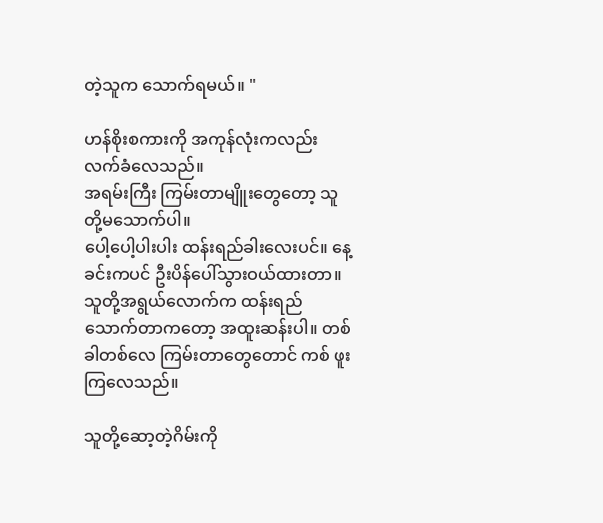တဲ့သူက သောက်ရမယ်။ "

ဟန်စိုးစကားကို အကုန်လုံးကလည်း လက်ခံလေသည်။
အရမ်းကြီး ကြမ်းတာမျိူးတွေတော့ သူတို့မသောက်ပါ။
ပေါ့ပေါ့ပါးပါး ထန်းရည်ခါးလေးပင်။ နေ့ခင်းကပင် ဦးပိန်ပေါ်သွားဝယ်ထားတာ။ သူတို့အရွယ်လောက်က ထန်းရည်သောက်တာကတော့ အထူးဆန်းပါ။ တစ်ခါတစ်လေ ကြမ်းတာတွေတောင် ကစ် ဖူးကြလေသည်။

သူတို့ဆော့တဲ့ဂိမ်းကို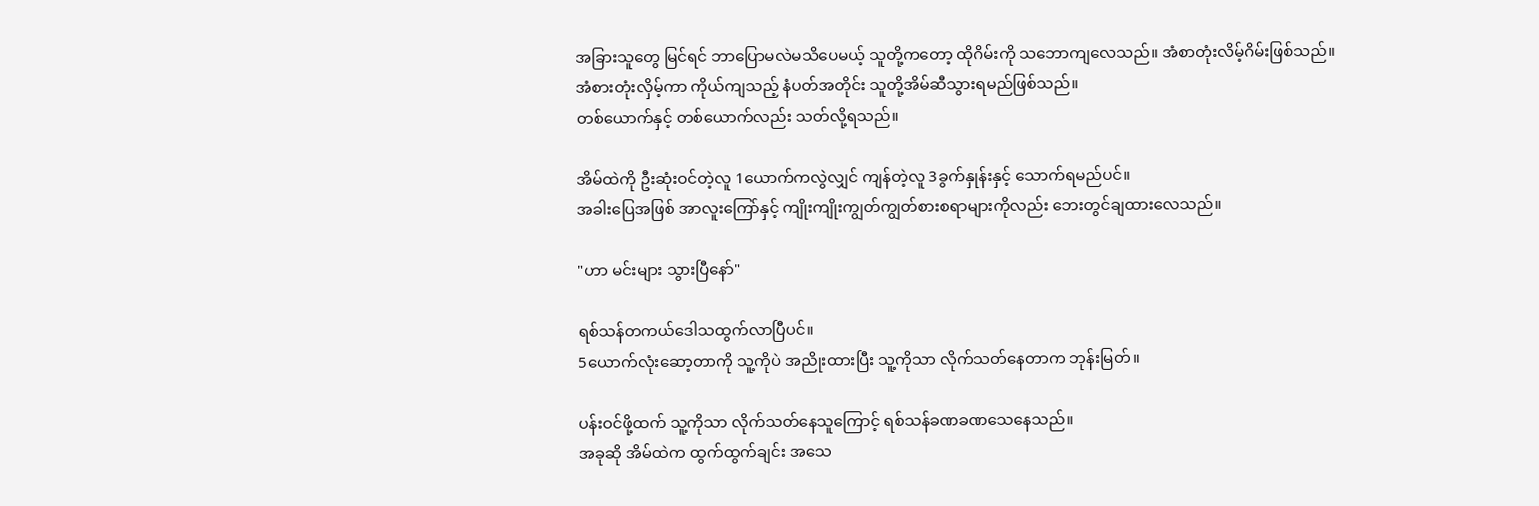အခြားသူတွေ မြင်ရင် ဘာပြောမလဲမသိပေမယ့် သူတို့ကတော့ ထိုဂိမ်းကို သဘောကျလေသည်။ အံစာတုံးလိမ့်ဂိမ်းဖြစ်သည်။
အံစားတုံးလှိမ့်ကာ ကိုယ်ကျသည့် နံပတ်အတိုင်း သူတို့အိမ်ဆီသွားရမည်ဖြစ်သည်။
တစ်ယောက်နှင့် တစ်ယောက်လည်း သတ်လို့ရသည်။

အိမ်ထဲကို ဦးဆုံးဝင်တဲ့လူ 1ယောက်ကလွဲလျှင် ကျန်တဲ့လူ 3ခွက်နှုန်းနှင့် သောက်ရမည်ပင်။
အခါးပြေအဖြစ် အာလူးကြော်နှင့် ကျိုးကျိုးကျွတ်ကျွတ်စားစရာများကိုလည်း ဘေးတွင်ချထားလေသည်။

"ဟာ မင်းများ သွားပြီနော်"

ရစ်သန်တကယ်ဒေါသထွက်လာပြီပင်။
5ယောက်လုံးဆော့တာကို သူ့ကိုပဲ အညိုးထားပြီး သူ့ကိုသာ လိုက်သတ်နေတာက ဘုန်းမြတ်။

ပန်းဝင်ဖို့ထက် သူ့ကိုသာ လိုက်သတ်နေသူကြောင့် ရစ်သန်ခဏခဏသေနေသည်။
အခုဆို အိမ်ထဲက ထွက်ထွက်ချင်း အသေ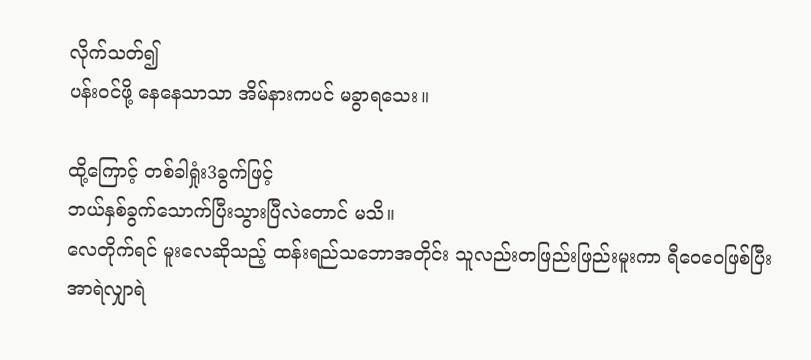လိုက်သတ်၍
ပန်းဝင်ဖို့ နေနေသာသာ အိမ်နားကပင် မခွာရသေး။

ထို့ကြောင့် တစ်ခါရှုံး3ခွက်ဖြင့်
ဘယ်နှစ်ခွက်သောက်ပြီးသွားပြီလဲတောင် မသိ။
လေတိုက်ရင် မူးလေဆိုသည့် ထန်းရည်သဘောအတိုင်း သူလည်းတဖြည်းဖြည်းမူးကာ ရီဝေဝေဖြစ်ပြီး အာရဲလျှာရဲ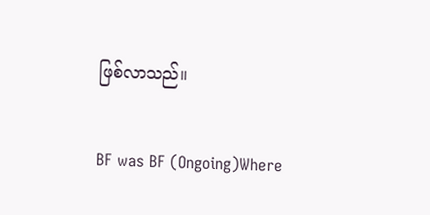ဖြစ်လာသည်။

BF was BF (Ongoing)Where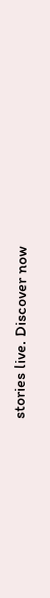stories live. Discover now